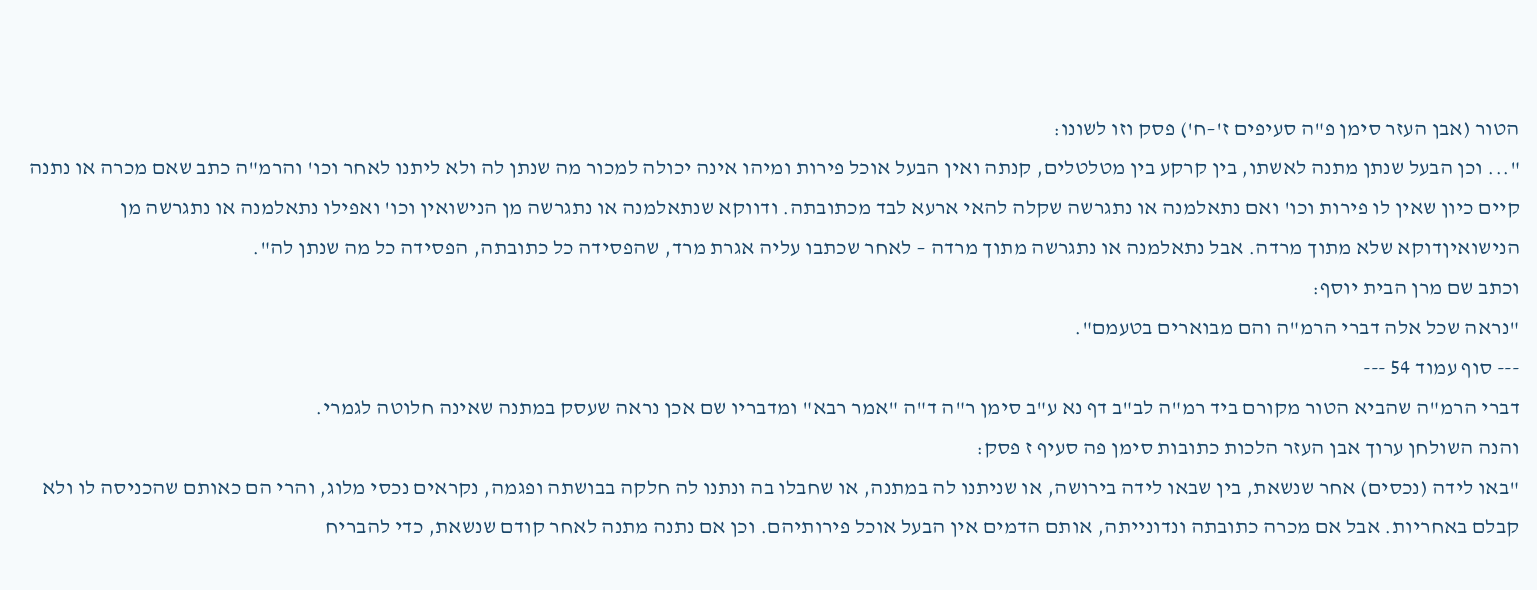הטור (אבן העזר סימן פ"ה סעיפים ז'–ח') פסק וזו לשונו:
"... וכן הבעל שנתן מתנה לאשתו, בין קרקע בין מטלטלים, קנתה ואין הבעל אוכל פירות ומיהו אינה יכולה למכור מה שנתן לה ולא ליתנו לאחר וכו' והרמ"ה כתב שאם מכרה או נתנה קיים כיון שאין לו פירות וכו' ואם נתאלמנה או נתגרשה שקלה להאי ארעא לבד מכתובתה. ודווקא שנתאלמנה או נתגרשה מן הנישואין וכו' ואפילו נתאלמנה או נתגרשה מן הנישואיןדוקא שלא מתוך מרדה. אבל נתאלמנה או נתגרשה מתוך מרדה – לאחר שכתבו עליה אגרת מרד, שהפסידה כל כתובתה, הפסידה כל מה שנתן לה".
וכתב שם מרן הבית יוסף:
"נראה שכל אלה דברי הרמ"ה והם מבוארים בטעמם".
--- סוף עמוד 54 ---
דברי הרמ"ה שהביא הטור מקורם ביד רמ"ה לב"ב דף נא ע"ב סימן ר"ה ד"ה "אמר רבא" ומדבריו שם אכן נראה שעסק במתנה שאינה חלוטה לגמרי.
והנה השולחן ערוך אבן העזר הלכות כתובות סימן פה סעיף ז פסק:
"באו לידה (נכסים) אחר שנשאת, בין שבאו לידה בירושה, או שניתנו לה במתנה, או שחבלו בה ונתנו לה חלקה בבושתה ופגמה, נקראים נכסי מלוג, והרי הם כאותם שהכניסה לו ולא קבלם באחריות. אבל אם מכרה כתובתה ונדונייתה, אותם הדמים אין הבעל אוכל פירותיהם. וכן אם נתנה מתנה לאחר קודם שנשאת, כדי להבריח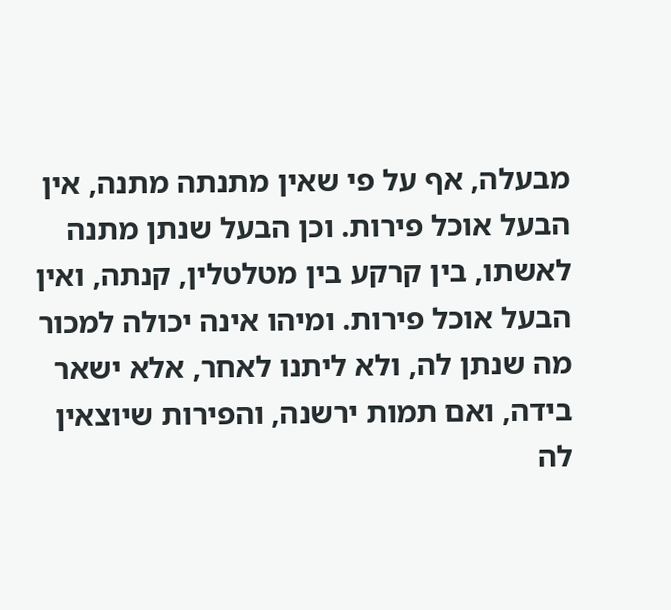מבעלה, אף על פי שאין מתנתה מתנה, אין הבעל אוכל פירות. וכן הבעל שנתן מתנה לאשתו, בין קרקע בין מטלטלין, קנתה, ואין הבעל אוכל פירות. ומיהו אינה יכולה למכור מה שנתן לה, ולא ליתנו לאחר, אלא ישאר בידה, ואם תמות ירשנה, והפירות שיוצאין לה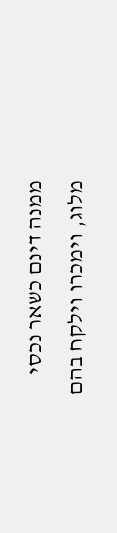ממנה דינם כשאר נכסי מלוג, וימכרו וילקח בהם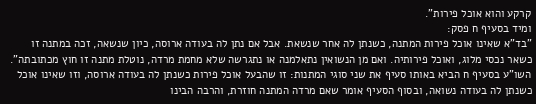קרקע והוא אוכל פירות".
ומיד בסעיף ח פסק:
"בד"א שאינו אוכל פירות המתנה, כשנתן לה אחר שנשאת. אבל אם נתן לה בעודה ארוסה, כיון שנשאה, זכה במתנה זו כשאר נכסי מלוג, ואוכל פירותיה. ואם מן הנשואין נתאלמנה או נתגרשה שלא מחמת מרדה, נוטלת מתנה זו חוץ מכתובתה".
השו"ע בסעיף ח הביא באותו סעיף את שני סוגי המתנות: זו שהבעל אוכל פירות כשנתן לה בעודה ארוסה, וזו שאינו אוכל כשנתן לה בעודה נשואה, ובסוף הסעיף אומר שאם מרדה המתנה חוזרת, והרבה הבינו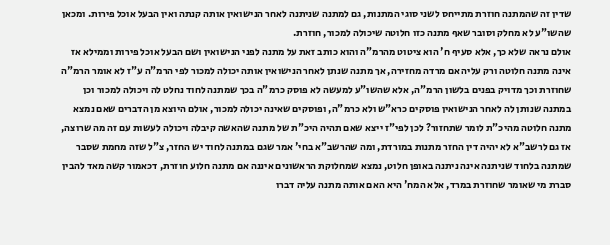שדין זה שהמתנה חוזרת מתייחס לשני סוגי המתנות, גם למתנה שניתנה לאחר הנישואין אותה קנתה ואין הבעל אוכל פירות. ומכאן שהשו"ע לא מחלק וסובר שאף מתנה כזו חלוטה שיכולה למכור, חוזרת.
אולם נראה שלא כך, אלא סעיף ח' הוא ציטוט מהרמ"ה והוא כותב זאת על מתנה לפני הנישואין ושם הבעל אוכל פירות וממילא אז אינה מתנה חלוטה ורק עליה אם מרדה מחזירה, אך מתנה שנתן לאחר הנישואין אותה יכולה למכור לפי הרמ"ה ע"ז לא אומר הרמ"ה שחוזרת וכך מדויק בפנים בלשון הרמ"ה, אלא שהשו"ע למעשה לא פוסק כרמ"ה בכך שמתנה לחוד נחלט לה ויכולה למכור וכן במתנה שנותן לה לאחר הנישואין פוסקים כרא"ש ולא כרמ"ה, ופוסקים שאינה יכולה למכור, אולם היוצא מן הדברים שאם נמצא מתנה חלוטה מהיכ"ת לומר שתחזור? לכן לפי"ז ייצא שאם תהיה היכ"ת של מתנה שהאשה קיבלה ויכולה לעשות עם זה מה שרוצה, אז גם לרשב"א לא יהיה דין החזר מתנות במורדת, ומה שהרשב"א בחי' אמר שגם במתנה לחוד יש החזר, צ"ל שזה מחמת שסבר שמתנה בלחוד שניתנה אינה ניתנה באופן חלוט, נמצא שמחלוקת הראשונים איננה אם מתנה חלוע חוזרת, דכאמור קשה מאד להבין סברת מי שאומר שחוזרת במרד, אלא המח' היא האם אותה מתנה עליה דברו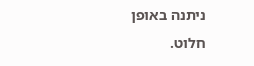ניתנה באופן חלוט.